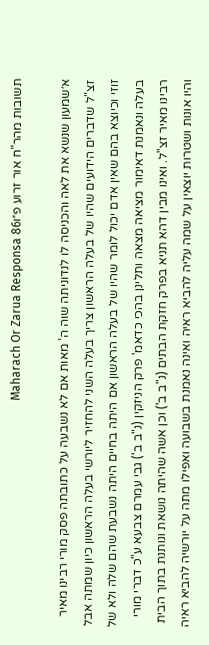תשובות מהר"ח אור זרוע פ״וMaharach Or Zarua Responsa 86

א׳שמעון שנשא את לאה והכניסה לו לנדוניתה שוה ה' מאות אם לא נשבעה על כתובתה פסק מורי רבינו מאיר זצ"ל שדברים הידועים שהיו של בעלה הראשון צריך בעלה השני להחזיר ליורשי בעלה הראשון כיון שמתה אבל זוזי וכיוצא בהם שאין אדם יכול לומר שהיו של בעלה הראשון אם היתה בחיים היתה נשבעת שהם שלה ולא של בעלה ונאמנת דאימור מציאה מצאה ותלינן בהכי כדאמ' פרק הניזקין (נ"ב ב') גבי עמרם צבעא ע"כ דברי מורי רבינו מאיר זצ"ל. ואינו מבין דהא תניא בפרק חזקת הבתים (נ"ב ב') וכן אשה שהיתה נושאת ונותנת בתוך הבית והיו אונות ושטרות יוצאין על שמה עליה להביא ראיה ואינה נאמנת בשבועה ואפילו מתה על יורשיה להביא ראיה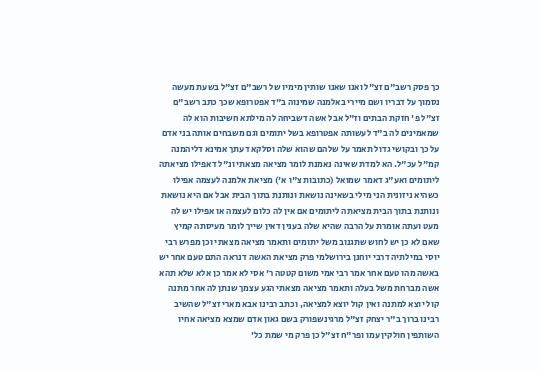כך פסק רשב"ם זצ"ל ואנו שאנו שותין מימיו של רשב"ם זצ"ל בשעת מעשה נסמוך על דבריו ושם מיירי באלמנה שמינוה ב"ד אפטרופא שכך כתב רשב"ם זצ"ל פ' חזקת הבתים וז"ל אבל אשה דשביחה לה מילתא חשיבות הוא לה שמאמינים לה ב"ד לעשותה אפטרופא בשל יתומים וגם משבחים אותה בני אדם על כך ובקושי גדול תאמר על שלהם שהוא שלה וסלקא דעתך אמינא דליהמנה קמ"ל עכ"ל. הא למדת שאינה נאמנת לומר מציאה מצאתי ונ"ל דאפילו מציאתה ליתומים ואע"ג דאמר שמואל (כתובות צ"ו א') מציאת אלמנה לעצמה אפילו כשהיא ניזונית הני מילי בשאינה נושאת ונותנת בתוך הבית אבל אם היא נושאת ונותנת בתוך הבית מציאתה ליתומים אם אין לה כלום לעצמה או אפילו יש לה מעט ועתה אומרת על הרבה שהיא שלה בענין דאין שייך לומר מעיסתה קמיץ שאם לא כן יש לחוש שתגנוב משל יתומים ותאמר מציאה מצאתי וכן מפרש רבי יוסי במילתיה דרבי יוחנן בירושלמי פרק מציאת האשה דנראה התם טעם אחר יש באשה מהו טעם אחר אמר רבי אמי משום קטטה ר' אסי לא אמר כן אלא שלא תהא אשה מברחת משל בעלה ותאמר מציאה מצאתי הגע עצמך שנתן לה אחר מתנה קול יוצא למתנה ואין קול יוצא למציאה, וכתב רבינו אבא מארי זצ"ל שהשיב רבינו ברוך ב"ר יצחק זצ"ל מרגינשפורק בשם גאון אדם שמצא מציאה אחיו השותפין חולקין עמו ופר"ח זצ"ל כן פרק מי שמת כל'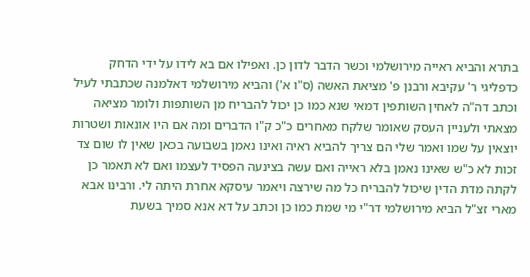בתרא והביא ראייה מירושלמי וכשר הדבר לדון כן. ואפילו אם בא לידו על ידי הדחק כדפליגי ר' עקיבא ורבנן פ' מציאת האשה (ס"ו א') והביא מירושלמי דאלמנה שכתבתי לעיל וכתב דה"ה לאחין השותפין דמאי שנא כמו כן יכול להבריח מן השותפות ולומר מציאה מצאתי ולעניין העסק שאומר שלקח מאחרים כ"כ ק"ו הדברים ומה אם היו אונאות ושטרות יוצאין על שמו ואמר שלי הם צריך להביא ראיה ואינו נאמן בשבועה בכאן שאין לו שום צד זכות לא כ"ש שאינו נאמן בלא ראייה ואם עשה בצינעה הפסיד לעצמו ואם לא תאמר כן לקתה מדת הדין שיכול להבריח כל מה שירצה ויאמר עיסקא אחרת היתה לי. ורבינו אבא מארי זצ"ל הביא מירושלמי דר"י מי שמת כמו כן וכתב על דא אנא סמיך בשעת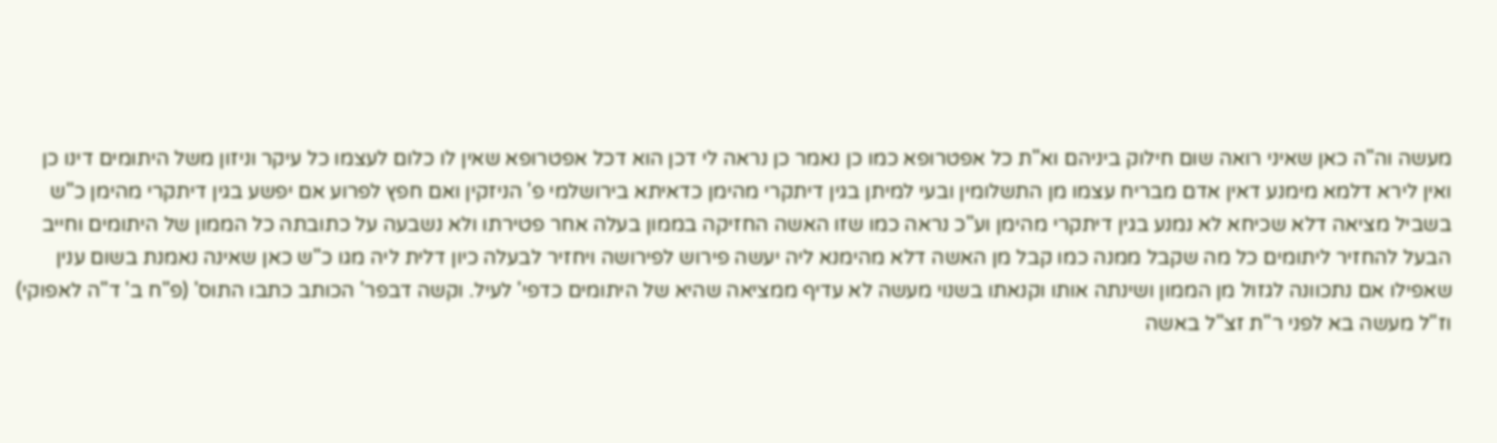מעשה וה"ה כאן שאיני רואה שום חילוק ביניהם וא"ת כל אפטרופא כמו כן נאמר כן נראה לי דכן הוא דכל אפטרופא שאין לו כלום לעצמו כל עיקר וניזון משל היתומים דינו כן ואין לירא דלמא מימנע דאין אדם מבריח עצמו מן התשלומין ובעי למיתן בגין דיתקרי מהימן כדאיתא בירושלמי פ' הניזקין ואם חפץ לפרוע אם יפשע בגין דיתקרי מהימן כ"ש בשביל מציאה דלא שכיחא לא נמנע בגין דיתקרי מהימן וע"כ נראה כמו שזו האשה החזיקה בממון בעלה אחר פטירתו ולא נשבעה על כתובתה כל הממון של היתומים וחייב הבעל להחזיר ליתומים כל מה שקבל ממנה כמו קבל מן האשה דלא מהימנא ליה יעשה פירוש לפירושה ויחזיר לבעלה כיון דלית ליה מגו כ"ש כאן שאינה נאמנת בשום ענין שאפילו אם נתכוונה לגזול מן הממון ושינתה אותו וקנאתו בשנוי מעשה לא עדיף ממציאה שהיא של היתומים כדפי' לעיל. וקשה דבפר' הכותב כתבו התוס' (פ"ח ב' ד"ה לאפוקי) וז"ל מעשה בא לפני ר"ת זצ"ל באשה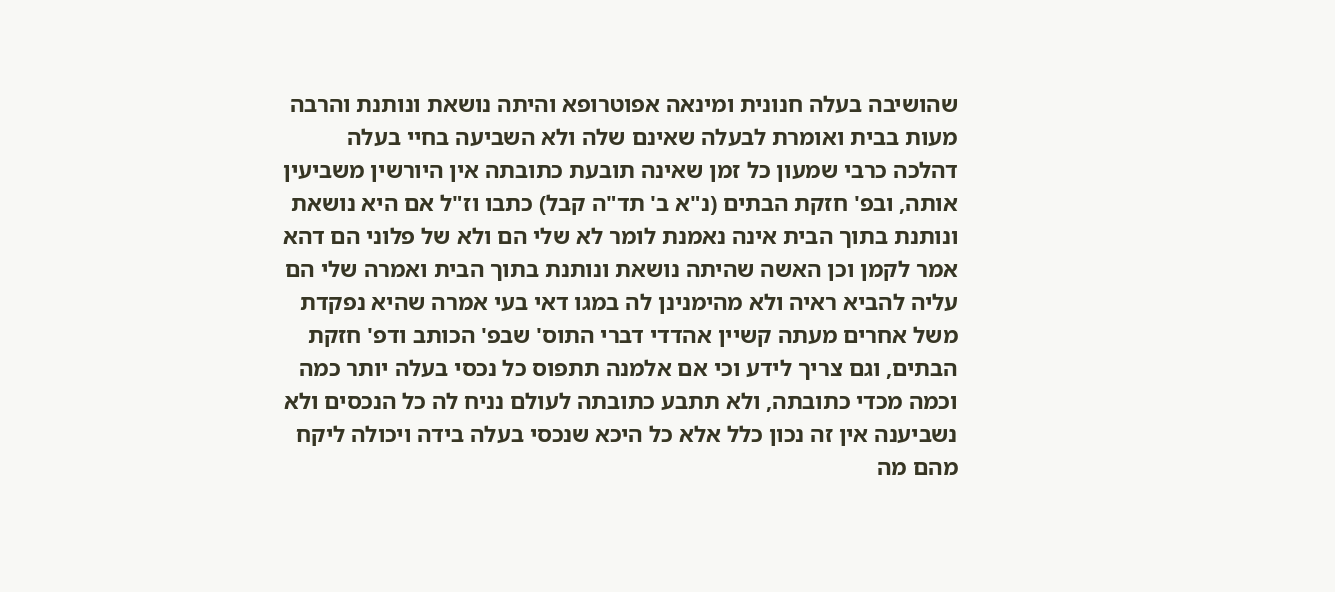שהושיבה בעלה חנונית ומינאה אפוטרופא והיתה נושאת ונותנת והרבה מעות בבית ואומרת לבעלה שאינם שלה ולא השביעה בחיי בעלה דהלכה כרבי שמעון כל זמן שאינה תובעת כתובתה אין היורשין משביעין אותה, ובפ' חזקת הבתים (נ"א ב' תד"ה קבל) כתבו וז"ל אם היא נושאת ונותנת בתוך הבית אינה נאמנת לומר לא שלי הם ולא של פלוני הם דהא אמר לקמן וכן האשה שהיתה נושאת ונותנת בתוך הבית ואמרה שלי הם עליה להביא ראיה ולא מהימנינן לה במגו דאי בעי אמרה שהיא נפקדת משל אחרים מעתה קשיין אהדדי דברי התוס' שבפ' הכותב ודפ' חזקת הבתים, וגם צריך לידע וכי אם אלמנה תתפוס כל נכסי בעלה יותר כמה וכמה מכדי כתובתה, ולא תתבע כתובתה לעולם נניח לה כל הנכסים ולא נשביענה אין זה נכון כלל אלא כל היכא שנכסי בעלה בידה ויכולה ליקח מהם מה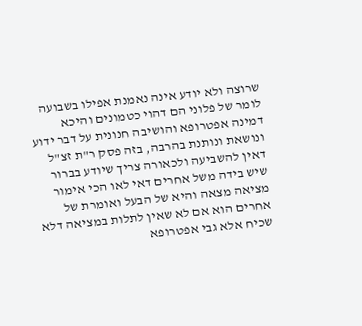שרוצה ולא יודע אינה נאמנת אפילו בשבועה לומר של פלוני הם דהוי כטמונים והיכא דמינה אפטרופא והושיבה חנונית על דבר ידוע ונושאת ונותנת בהרבה, בזה פסק ר"ת זצ"ל דאין להשביעה ולכאורה צריך שיודע בברור שיש בידה משל אחרים דאי לאו הכי אימור מציאה מצאה והיא של הבעל ואומרת של אחרים הוא אם לא שאין לתלות במציאה דלא שכיח אלא גבי אפטרופא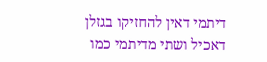דיתמי דאין להחזיקו בגזלן דאכיל ושתי מדיתמי כמו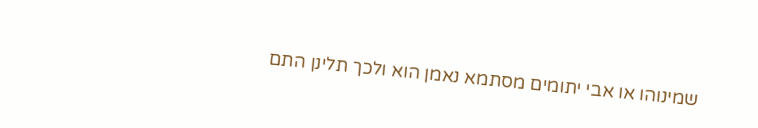שמינוהו או אבי יתומים מסתמא נאמן הוא ולכך תלינן התם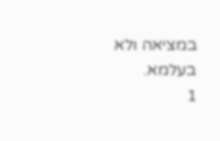במציאה ולא בעלמא.
1